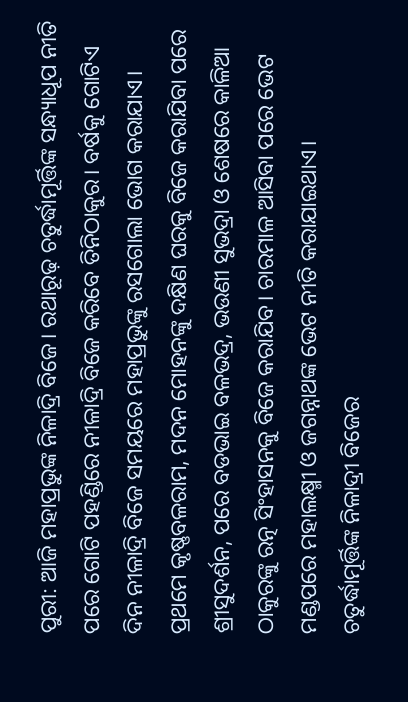ପୁରୀ: ଆଜି ମହାପ୍ରଭୁଙ୍କ ନିଳାଦ୍ରି ବିଜେ। ରଥାରୂଢ଼ ଚତୁର୍ଦ୍ଧାମୂର୍ତ୍ତିଙ୍କ ସନ୍ଧ୍ୟାଧୂପ ନୀତି ପରେ ଗୋଟି ପହଣ୍ଡିରେ ନୀଳାଦ୍ରି ବିଜେ କରିବେ ତିନିଠାକୁର। ବର୍ଷକୁ ଗୋଟିଏ ଦିନ ନୀଳାଦ୍ରି ବିଜେ ସମୟରେ ମହାପ୍ରଭୁଙ୍କୁ ରସଗୋଲା ଭୋଗ କରାଯାଏ।
ପ୍ରଥମେ କୃଷ୍ଣବଳରାମ, ମଦନ ମୋହନଙ୍କୁ ଦକ୍ଷିଣ ଘରକୁ ବିଜେ କରାଯିବା ପରେ ଶ୍ରୀସୁଦର୍ଶନ, ପରେ ବଡଭାଇ ବଳଭଦ୍ର, ଭଉଣୀ ସୁଭଦ୍ରା ଓ ଶେଷରେ କାଳିଆ ଠାକୁରଙ୍କୁ ରତ୍ନ ସିଂହାସନକୁ ବିଜେ କରାଯିବ। ଚାରମାଳ ଆସିବା ପରେ ଭେଟ ମଣ୍ଡପରେ ମହାଲକ୍ଷ୍ମୀ ଓ ଜଗନ୍ନାଥଙ୍କ ଭେଟ ନୀତି କରାଯାଇଥାଏ।
ଚତୁର୍ଦ୍ଧାମୂର୍ତ୍ତିଙ୍କ ନିଳାଦ୍ରୀ ବିଜେର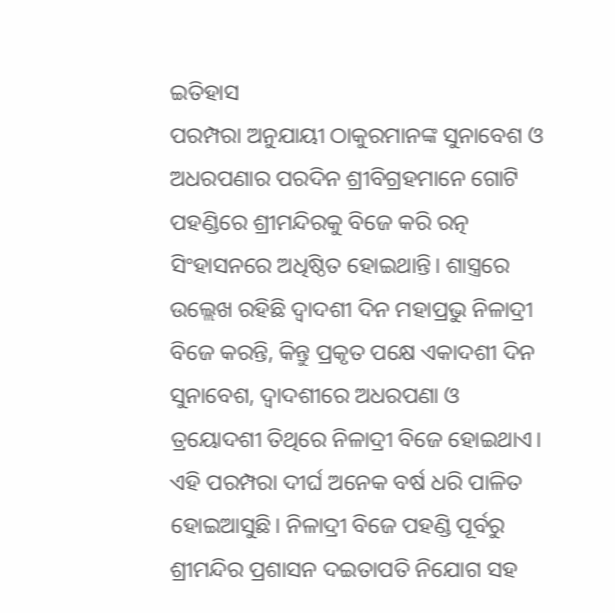ଇତିହାସ
ପରମ୍ପରା ଅନୁଯାୟୀ ଠାକୁରମାନଙ୍କ ସୁନାବେଶ ଓ ଅଧରପଣାର ପରଦିନ ଶ୍ରୀବିଗ୍ରହମାନେ ଗୋଟି ପହଣ୍ଡିରେ ଶ୍ରୀମନ୍ଦିରକୁ ବିଜେ କରି ରତ୍ନ ସିଂହାସନରେ ଅଧିଷ୍ଠିତ ହୋଇଥାନ୍ତି। ଶାସ୍ତ୍ରରେ ଉଲ୍ଲେଖ ରହିଛି ଦ୍ଵାଦଶୀ ଦିନ ମହାପ୍ରଭୁ ନିଳାଦ୍ରୀ ବିଜେ କରନ୍ତି, କିନ୍ତୁ ପ୍ରକୃତ ପକ୍ଷେ ଏକାଦଶୀ ଦିନ ସୁନାବେଶ, ଦ୍ଵାଦଶୀରେ ଅଧରପଣା ଓ ତ୍ରୟୋଦଶୀ ତିଥିରେ ନିଳାଦ୍ରୀ ବିଜେ ହୋଇଥାଏ।
ଏହି ପରମ୍ପରା ଦୀର୍ଘ ଅନେକ ବର୍ଷ ଧରି ପାଳିତ ହୋଇଆସୁଛି। ନିଳାଦ୍ରୀ ବିଜେ ପହଣ୍ଡି ପୂର୍ବରୁ ଶ୍ରୀମନ୍ଦିର ପ୍ରଶାସନ ଦଇତାପତି ନିଯୋଗ ସହ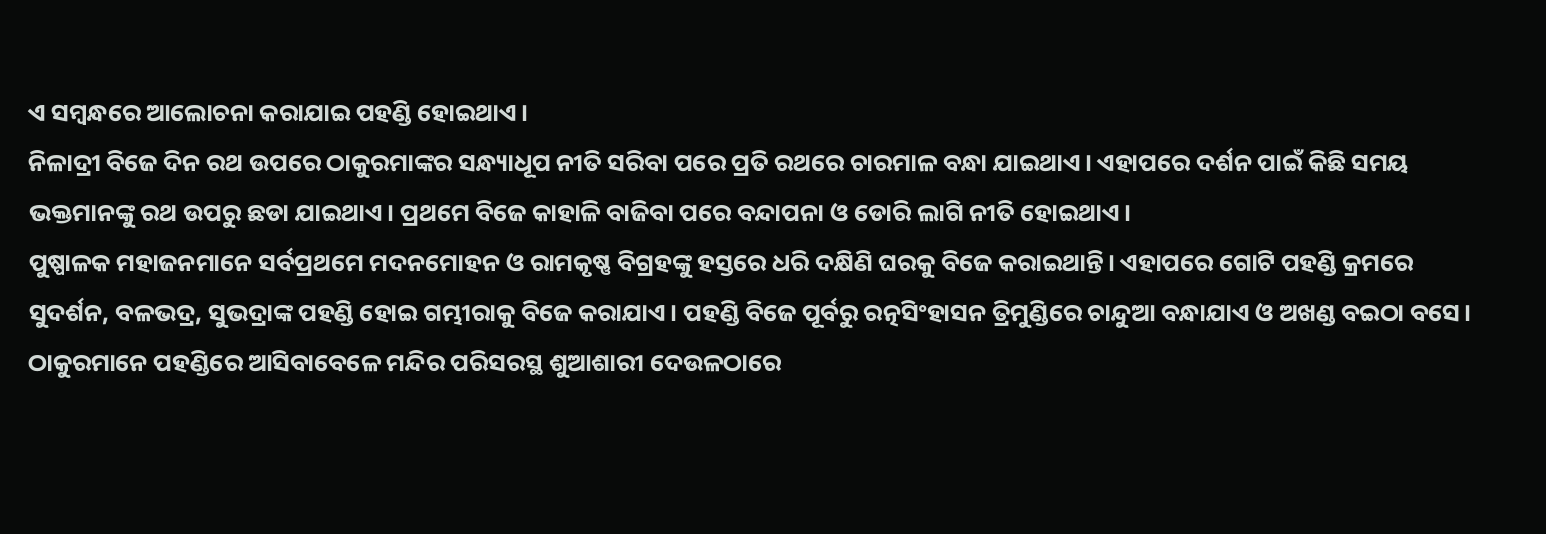ଏ ସମ୍ବନ୍ଧରେ ଆଲୋଚନା କରାଯାଇ ପହଣ୍ଡି ହୋଇଥାଏ।
ନିଳାଦ୍ରୀ ବିଜେ ଦିନ ରଥ ଉପରେ ଠାକୁରମାଙ୍କର ସନ୍ଧ୍ୟାଧୂପ ନୀତି ସରିବା ପରେ ପ୍ରତି ରଥରେ ଚାରମାଳ ବନ୍ଧା ଯାଇଥାଏ। ଏହାପରେ ଦର୍ଶନ ପାଇଁ କିଛି ସମୟ ଭକ୍ତମାନଙ୍କୁ ରଥ ଉପରୁ ଛଡା ଯାଇଥାଏ। ପ୍ରଥମେ ବିଜେ କାହାଳି ବାଜିବା ପରେ ବନ୍ଦାପନା ଓ ଡୋରି ଲାଗି ନୀତି ହୋଇଥାଏ।
ପୁଷ୍ପାଳକ ମହାଜନମାନେ ସର୍ବପ୍ରଥମେ ମଦନମୋହନ ଓ ରାମକୃଷ୍ଣ ବିଗ୍ରହଙ୍କୁ ହସ୍ତରେ ଧରି ଦକ୍ଷିଣି ଘରକୁ ବିଜେ କରାଇଥାନ୍ତି। ଏହାପରେ ଗୋଟି ପହଣ୍ଡି କ୍ରମରେ ସୁଦର୍ଶନ, ବଳଭଦ୍ର, ସୁଭଦ୍ରାଙ୍କ ପହଣ୍ଡି ହୋଇ ଗମ୍ଭୀରାକୁ ବିଜେ କରାଯାଏ। ପହଣ୍ଡି ବିଜେ ପୂର୍ବରୁ ରତ୍ନସିଂହାସନ ତ୍ରିମୁଣ୍ଡିରେ ଚାନ୍ଦୁଆ ବନ୍ଧାଯାଏ ଓ ଅଖଣ୍ଡ ବଇଠା ବସେ।
ଠାକୁରମାନେ ପହଣ୍ଡିରେ ଆସିବାବେଳେ ମନ୍ଦିର ପରିସରସ୍ଥ ଶୁଆଶାରୀ ଦେଉଳଠାରେ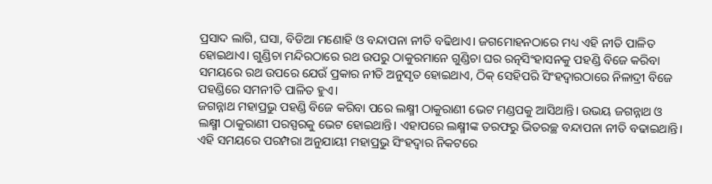ପ୍ରସାଦ ଲାଗି, ଘସା, ବିଡିଆ ମଣୋହି ଓ ବନ୍ଦାପନା ନୀତି ବଢିଥାଏ। ଜଗମୋହନଠାରେ ମଧ୍ୟ ଏହି ନୀତି ପାଳିତ ହୋଇଥାଏ। ଗୁଣ୍ଡିଚା ମନ୍ଦିରଠାରେ ରଥ ଉପରୁ ଠାକୁରମାନେ ଗୁଣ୍ଡିଚା ଘର ରତ୍ନସିଂହାସନକୁ ପହଣ୍ଡି ବିଜେ କରିବା ସମୟରେ ରଥ ଉପରେ ଯେଉଁ ପ୍ରକାର ନୀତି ଅନୁସୃତ ହୋଇଥାଏ, ଠିକ୍ ସେହିପରି ସିଂହଦ୍ଵାରଠାରେ ନିଳାଦ୍ରୀ ବିଜେ ପହଣ୍ଡିରେ ସମନୀତି ପାଳିତ ହୁଏ।
ଜଗନ୍ନାଥ ମହାପ୍ରଭୁ ପହଣ୍ଡି ବିଜେ କରିବା ପରେ ଲକ୍ଷ୍ମୀ ଠାକୁରାଣୀ ଭେଟ ମଣ୍ଡପକୁ ଆସିଥାନ୍ତି। ଉଭୟ ଜଗନ୍ନାଥ ଓ ଲକ୍ଷ୍ମୀ ଠାକୁରାଣୀ ପରସ୍ପରକୁ ଭେଟ ହୋଇଥାନ୍ତି। ଏହାପରେ ଲକ୍ଷ୍ମୀଙ୍କ ତରଫରୁ ଭିତରଚ୍ଛ ବନ୍ଦାପନା ନୀତି ବଢାଇଥାନ୍ତି। ଏହି ସମୟରେ ପରମ୍ପରା ଅନୁଯାୟୀ ମହାପ୍ରଭୁ ସିଂହଦ୍ଵାର ନିକଟରେ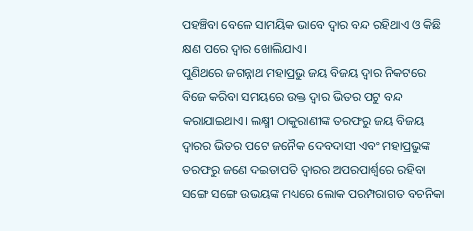ପହଞ୍ଚିବା ବେଳେ ସାମୟିକ ଭାବେ ଦ୍ଵାର ବନ୍ଦ ରହିଥାଏ ଓ କିଛି କ୍ଷଣ ପରେ ଦ୍ଵାର ଖୋଲିଯାଏ।
ପୁଣିଥରେ ଜଗନ୍ନାଥ ମହାପ୍ରଭୁ ଜୟ ବିଜୟ ଦ୍ଵାର ନିକଟରେ ବିଜେ କରିବା ସମୟରେ ଉକ୍ତ ଦ୍ଵାର ଭିତର ପଟୁ ବନ୍ଦ କରାଯାଇଥାଏ। ଲକ୍ଷ୍ମୀ ଠାକୁରାଣୀଙ୍କ ତରଫରୁ ଜୟ ବିଜୟ ଦ୍ଵାରର ଭିତର ପଟେ ଜନୈକ ଦେବଦାସୀ ଏବଂ ମହାପ୍ରଭୁଙ୍କ ତରଫରୁ ଜଣେ ଦଇତାପତି ଦ୍ଵାରର ଅପରପାର୍ଶ୍ଵରେ ରହିବା ସଙ୍ଗେ ସଙ୍ଗେ ଉଭୟଙ୍କ ମଧ୍ୟରେ ଲୋକ ପରମ୍ପରାଗତ ବଚନିକା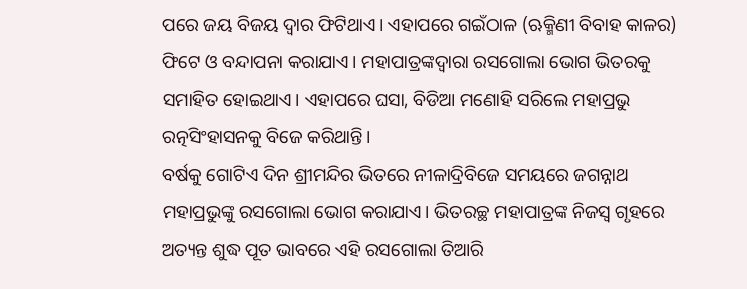ପରେ ଜୟ ବିଜୟ ଦ୍ଵାର ଫିଟିଥାଏ। ଏହାପରେ ଗଇଁଠାଳ (ଋକ୍ମିଣୀ ବିବାହ କାଳର) ଫିଟେ ଓ ବନ୍ଦାପନା କରାଯାଏ। ମହାପାତ୍ରଙ୍କଦ୍ଵାରା ରସଗୋଲା ଭୋଗ ଭିତରକୁ ସମାହିତ ହୋଇଥାଏ। ଏହାପରେ ଘସା, ବିଡିଆ ମଣୋହି ସରିଲେ ମହାପ୍ରଭୁ ରତ୍ନସିଂହାସନକୁ ବିଜେ କରିଥାନ୍ତି।
ବର୍ଷକୁ ଗୋଟିଏ ଦିନ ଶ୍ରୀମନ୍ଦିର ଭିତରେ ନୀଳାଦ୍ରିବିଜେ ସମୟରେ ଜଗନ୍ନାଥ ମହାପ୍ରଭୁଙ୍କୁ ରସଗୋଲା ଭୋଗ କରାଯାଏ। ଭିତରଚ୍ଛ ମହାପାତ୍ରଙ୍କ ନିଜସ୍ଵ ଗୃହରେ ଅତ୍ୟନ୍ତ ଶୁଦ୍ଧ ପୂତ ଭାବରେ ଏହି ରସଗୋଲା ତିଆରି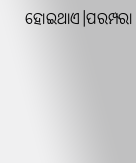ହୋଇଥାଏ।ପରମ୍ପରା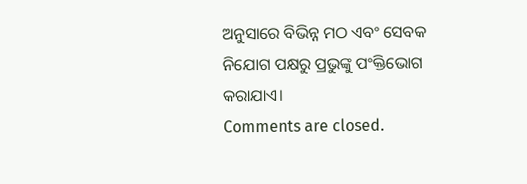ଅନୁସାରେ ବିଭିନ୍ନ ମଠ ଏବଂ ସେବକ ନିଯୋଗ ପକ୍ଷରୁ ପ୍ରଭୁଙ୍କୁ ପଂକ୍ତିଭୋଗ କରାଯାଏ।
Comments are closed.